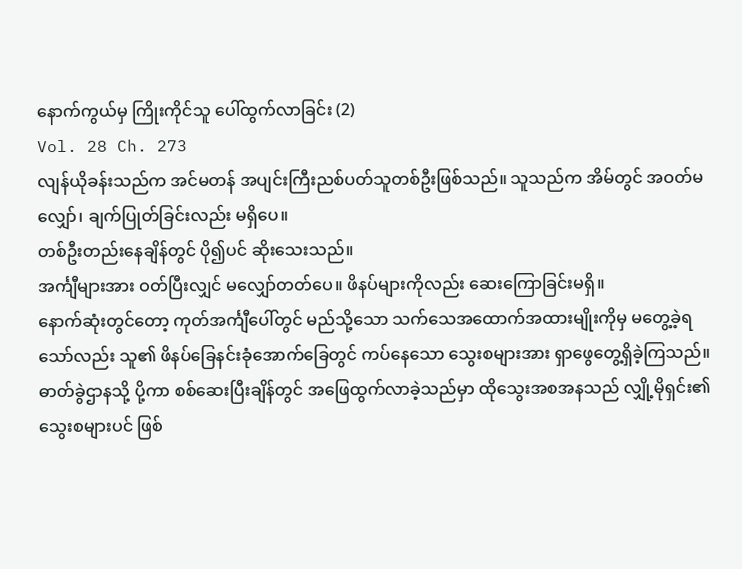နောက်ကွယ်မှ ကြိုးကိုင်သူ ပေါ်ထွက်လာခြင်း (2)
Vol. 28 Ch. 273
လျန်ယိုခန်းသည်က အင်မတန် အပျင်းကြီးညစ်ပတ်သူတစ်ဦးဖြစ်သည်။ သူသည်က အိမ်တွင် အဝတ်မလျှော်၊ ချက်ပြုတ်ခြင်းလည်း မရှိပေ။
တစ်ဦးတည်းနေချိန်တွင် ပို၍ပင် ဆိုးသေးသည်။
အင်္ကျီများအား ဝတ်ပြီးလျှင် မလျှော်တတ်ပေ။ ဖိနပ်များကိုလည်း ဆေးကြောခြင်းမရှိ။
နောက်ဆုံးတွင်တော့ ကုတ်အင်္ကျီပေါ်တွင် မည်သို့သော သက်သေအထောက်အထားမျိုးကိုမှ မတွေ့ခဲ့ရသော်လည်း သူ၏ ဖိနပ်ခြေနင်းခုံအောက်ခြေတွင် ကပ်နေသော သွေးစများအား ရှာဖွေတွေ့ရှိခဲ့ကြသည်။
ဓာတ်ခွဲဌာနသို့ ပို့ကာ စစ်ဆေးပြီးချိန်တွင် အဖြေထွက်လာခဲ့သည်မှာ ထိုသွေးအစအနသည် လျှို့မိုရှင်း၏ သွေးစများပင် ဖြစ်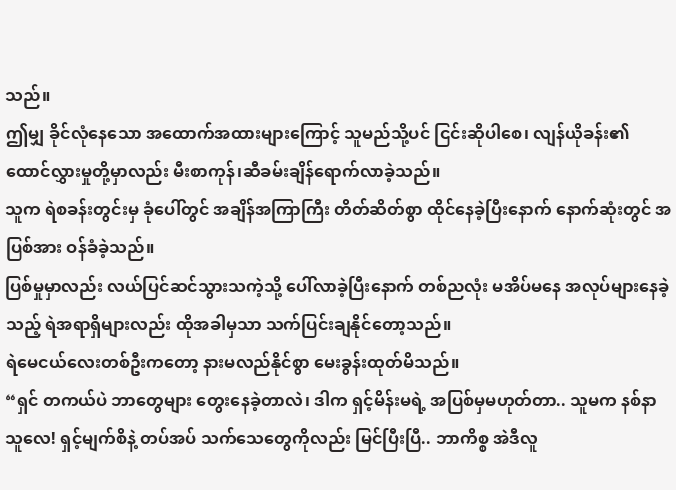သည်။
ဤမျှ ခိုင်လုံနေသော အထောက်အထားများကြောင့် သူမည်သို့ပင် ငြင်းဆိုပါစေ၊ လျန်ယိုခန်း၏ ထောင်လွှားမှုတို့မှာလည်း မီးစာကုန်၊ဆီခမ်းချိန်ရောက်လာခဲ့သည်။
သူက ရဲစခန်းတွင်းမှ ခုံပေါ်တွင် အချိန်အကြာကြီး တိတ်ဆိတ်စွာ ထိုင်နေခဲ့ပြီးနောက် နောက်ဆုံးတွင် အပြစ်အား ဝန်ခံခဲ့သည်။
ပြစ်မှုမှာလည်း လယ်ပြင်ဆင်သွားသကဲ့သို့ ပေါ်လာခဲ့ပြီးနောက် တစ်ညလုံး မအိပ်မနေ အလုပ်များနေခဲ့သည့် ရဲအရာရှိများလည်း ထိုအခါမှသာ သက်ပြင်းချနိုင်တော့သည်။
ရဲမေငယ်လေးတစ်ဦးကတော့ နားမလည်နိုင်စွာ မေးခွန်းထုတ်မိသည်။
“ရှင် တကယ်ပဲ ဘာတွေများ တွေးနေခဲ့တာလဲ၊ ဒါက ရှင့်မိန်းမရဲ့ အပြစ်မှမဟုတ်တာ.. သူမက နစ်နာသူလေ! ရှင့်မျက်စိနဲ့ တပ်အပ် သက်သေတွေကိုလည်း မြင်ပြီးပြီ.. ဘာကိစ္စ အဲဒီလူ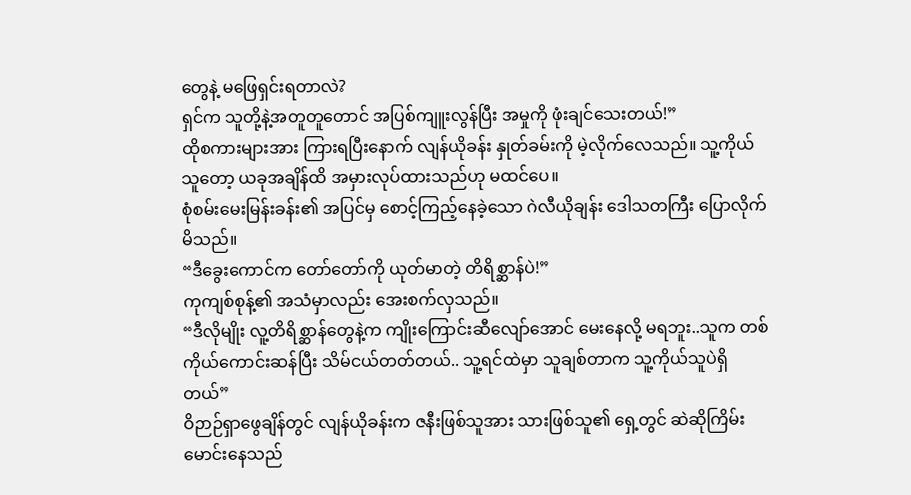တွေနဲ့ မဖြေရှင်းရတာလဲ?
ရှင်က သူတို့နဲ့အတူတူတောင် အပြစ်ကျူးလွန်ပြီး အမှုကို ဖုံးချင်သေးတယ်!”
ထိုစကားများအား ကြားရပြီးနောက် လျန်ယိုခန်း နှုတ်ခမ်းကို မဲ့လိုက်လေသည်။ သူ့ကိုယ်သူတော့ ယခုအချိန်ထိ အမှားလုပ်ထားသည်ဟု မထင်ပေ။
စုံစမ်းမေးမြန်းခန်း၏ အပြင်မှ စောင့်ကြည့်နေခဲ့သော ဂဲလီယိုချန်း ဒေါသတကြီး ပြောလိုက်မိသည်။
“ဒီခွေးကောင်က တော်တော်ကို ယုတ်မာတဲ့ တိရိစ္ဆာန်ပဲ!”
ကုကျစ်စုန့်၏ အသံမှာလည်း အေးစက်လှသည်။
“ဒီလိုမျိုး လူ့တိရိစ္ဆာန်တွေနဲ့က ကျိုးကြောင်းဆီလျော်အောင် မေးနေလို့ မရဘူး..သူက တစ်ကိုယ်ကောင်းဆန်ပြီး သိမ်ငယ်တတ်တယ်.. သူ့ရင်ထဲမှာ သူချစ်တာက သူ့ကိုယ်သူပဲရှိတယ်”
ဝိဉာဉ်ရှာဖွေချိန်တွင် လျန်ယိုခန်းက ဇနီးဖြစ်သူအား သားဖြစ်သူ၏ ရှေ့တွင် ဆဲဆိုကြိမ်းမောင်းနေသည်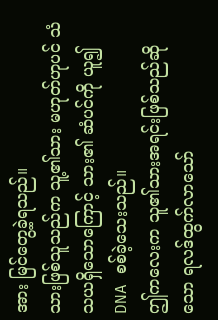အား မြင်တွေ့ခဲ့ရသည်။
သားဖြစ်သူသည်က သူ့၏သား မဟုတ်ဟုပင် သံသယရှိသောကြောင့် သား၏ ဆံပင်ကို ယူ၍ DNA စစ်ခဲ့သေးသည်။
ဤကလေးက သူ၏သားအရင်းဖြစ်သည်ဆိုသော ရလဒ်ထွက်လာသော်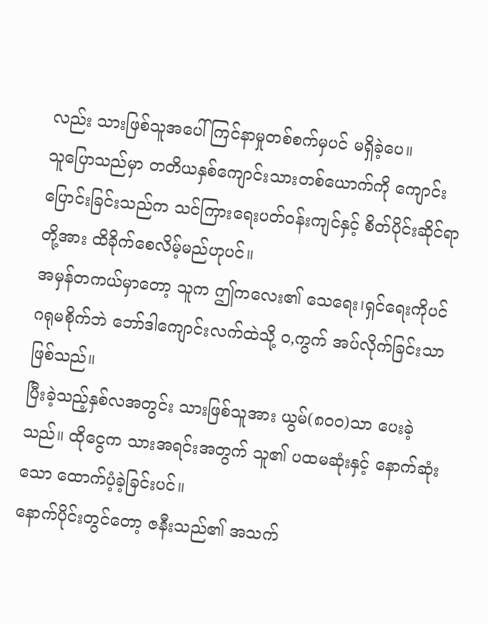လည်း သားဖြစ်သူအပေါ် ကြင်နာမှုတစ်စက်မှပင် မရှိခဲ့ပေ။
သူပြောသည်မှာ တတိယနှစ်ကျောင်းသားတစ်ယောက်ကို ကျောင်းပြောင်းခြင်းသည်က သင်ကြားရေးပတ်ဝန်းကျင်နှင့် စိတ်ပိုင်းဆိုင်ရာတို့အား ထိခိုက်စေလိမ့်မည်ဟုပင်။
အမှန်တကယ်မှာတော့ သူက ဤကလေး၏ သေရေး၊ရှင်ရေးကိုပင် ဂရုမစိုက်ဘဲ ဘော်ဒါကျောင်းလက်ထဲသို့ ဝ,ကွက် အပ်လိုက်ခြင်းသာဖြစ်သည်။
ပြီးခဲ့သည့်နှစ်လအတွင်း သားဖြစ်သူအား ယွမ်(၈၀၀)သာ ပေးခဲ့သည်။ ထိုငွေက သားအရင်းအတွက် သူ၏ ပထမဆုံးနှင့် နောက်ဆုံးသော ထောက်ပံ့ခဲ့ခြင်းပင်။
နောက်ပိုင်းတွင်တော့ ဇနီးသည်၏ အသက်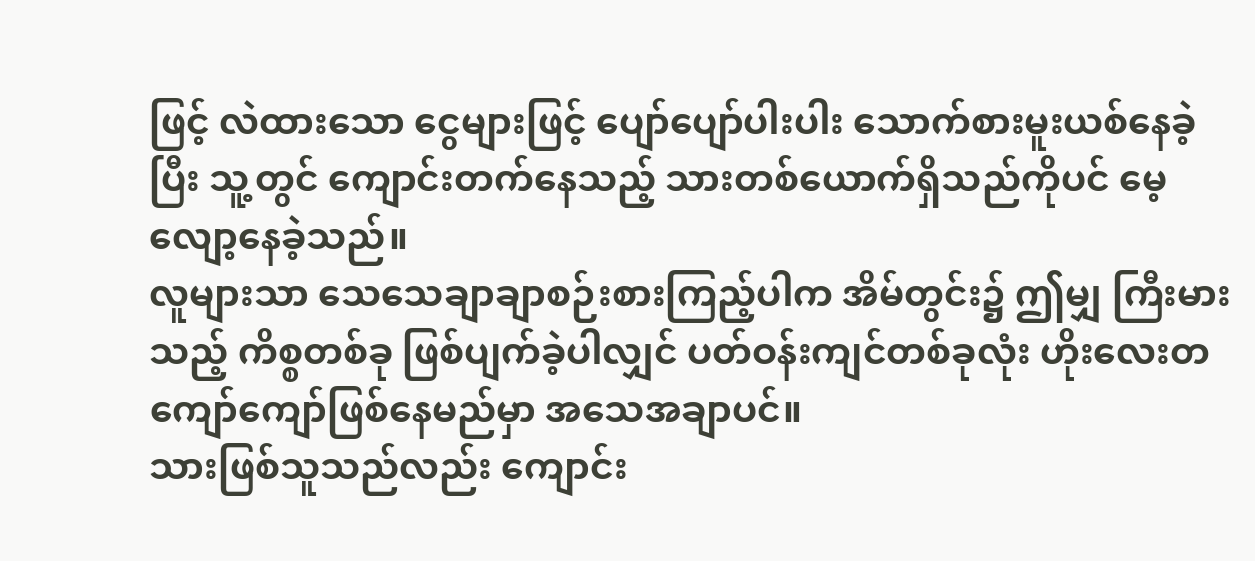ဖြင့် လဲထားသော ငွေများဖြင့် ပျော်ပျော်ပါးပါး သောက်စားမူးယစ်နေခဲ့ပြီး သူ့တွင် ကျောင်းတက်နေသည့် သားတစ်ယောက်ရှိသည်ကိုပင် မေ့လျော့နေခဲ့သည်။
လူများသာ သေသေချာချာစဉ်းစားကြည့်ပါက အိမ်တွင်း၌ ဤမျှ ကြီးမားသည့် ကိစ္စတစ်ခု ဖြစ်ပျက်ခဲ့ပါလျှင် ပတ်ဝန်းကျင်တစ်ခုလုံး ဟိုးလေးတကျော်ကျော်ဖြစ်နေမည်မှာ အသေအချာပင်။
သားဖြစ်သူသည်လည်း ကျောင်း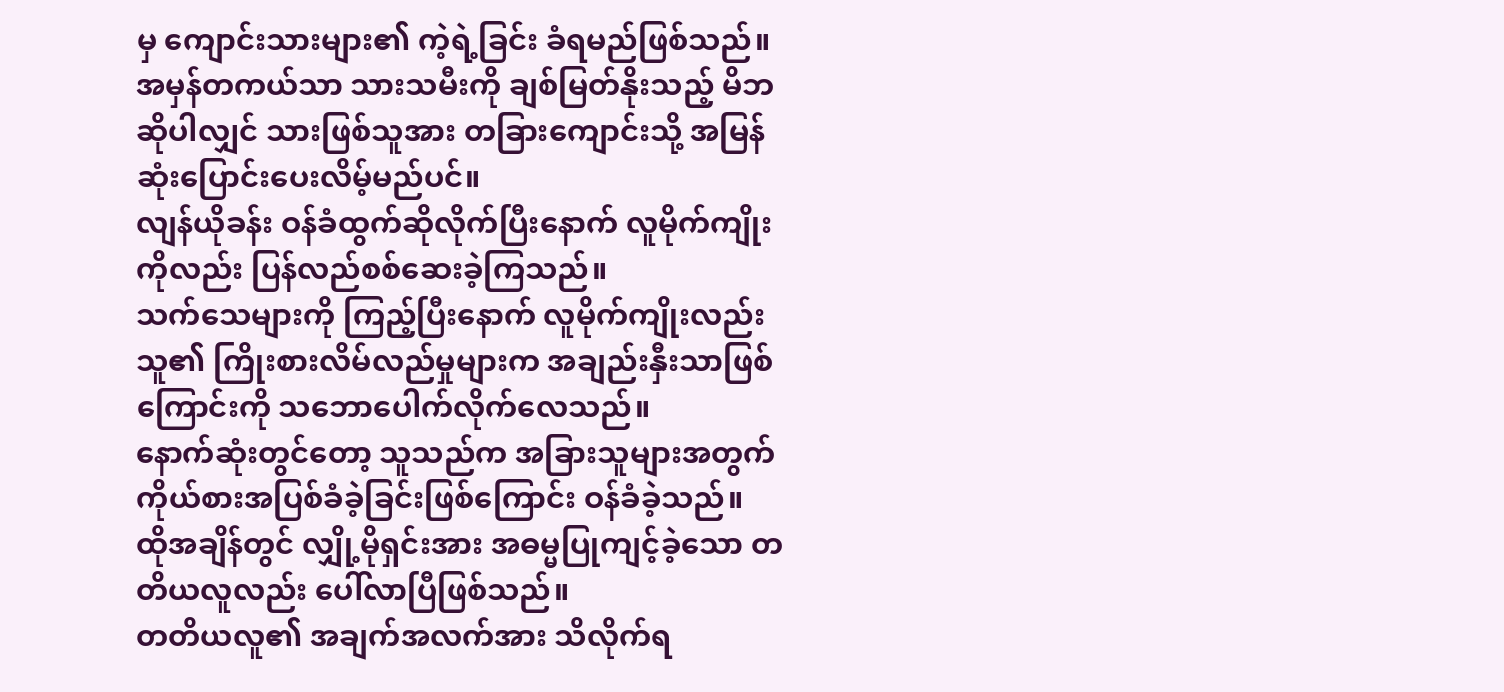မှ ကျောင်းသားများ၏ ကဲ့ရဲ့ခြင်း ခံရမည်ဖြစ်သည်။ အမှန်တကယ်သာ သားသမီးကို ချစ်မြတ်နိုးသည့် မိဘဆိုပါလျှင် သားဖြစ်သူအား တခြားကျောင်းသို့ အမြန်ဆုံးပြောင်းပေးလိမ့်မည်ပင်။
လျန်ယိုခန်း ဝန်ခံထွက်ဆိုလိုက်ပြီးနောက် လူမိုက်ကျိုးကိုလည်း ပြန်လည်စစ်ဆေးခဲ့ကြသည်။
သက်သေများကို ကြည့်ပြီးနောက် လူမိုက်ကျိုးလည်း သူ၏ ကြိုးစားလိမ်လည်မှုများက အချည်းနှီးသာဖြစ်ကြောင်းကို သဘောပေါက်လိုက်လေသည်။
နောက်ဆုံးတွင်တော့ သူသည်က အခြားသူများအတွက် ကိုယ်စားအပြစ်ခံခဲ့ခြင်းဖြစ်ကြောင်း ဝန်ခံခဲ့သည်။
ထိုအချိန်တွင် လျှို့မိုရှင်းအား အဓမ္မပြုကျင့်ခဲ့သော တတိယလူလည်း ပေါ်လာပြီဖြစ်သည်။
တတိယလူ၏ အချက်အလက်အား သိလိုက်ရ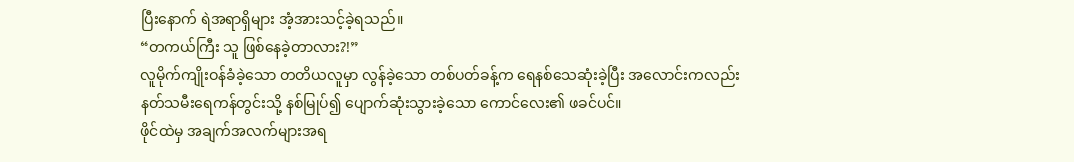ပြီးနောက် ရဲအရာရှိများ အံ့အားသင့်ခဲ့ရသည်။
“တကယ်ကြီး သူ ဖြစ်နေခဲ့တာလား?!”
လူမိုက်ကျိုးဝန်ခံခဲ့သော တတိယလူမှာ လွန်ခဲ့သော တစ်ပတ်ခန့်က ရေနစ်သေဆုံးခဲ့ပြီး အလောင်းကလည်း နတ်သမီးရေကန်တွင်းသို့ နစ်မြုပ်၍ ပျောက်ဆုံးသွားခဲ့သော ကောင်လေး၏ ဖခင်ပင်။
ဖိုင်ထဲမှ အချက်အလက်များအရ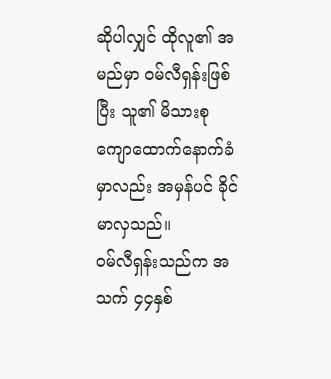ဆိုပါလျှင် ထိုလူ၏ အမည်မှာ ဝမ်လီရှန်းဖြစ်ပြီး သူ၏ မိသားစု ကျောထောက်နောက်ခံမှာလည်း အမှန်ပင် ခိုင်မာလှသည်။
ဝမ်လီရှန်းသည်က အသက် ၄၄နှစ်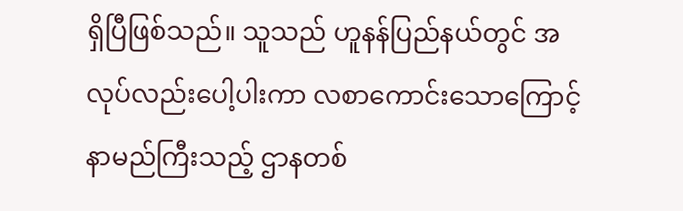ရှိပြီဖြစ်သည်။ သူသည် ဟူနန်ပြည်နယ်တွင် အလုပ်လည်းပေါ့ပါးကာ လစာကောင်းသောကြောင့် နာမည်ကြီးသည့် ဌာနတစ်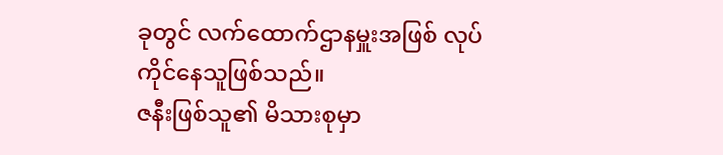ခုတွင် လက်ထောက်ဌာနမှူးအဖြစ် လုပ်ကိုင်နေသူဖြစ်သည်။
ဇနီးဖြစ်သူ၏ မိသားစုမှာ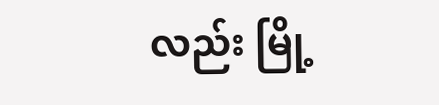လည်း မြို့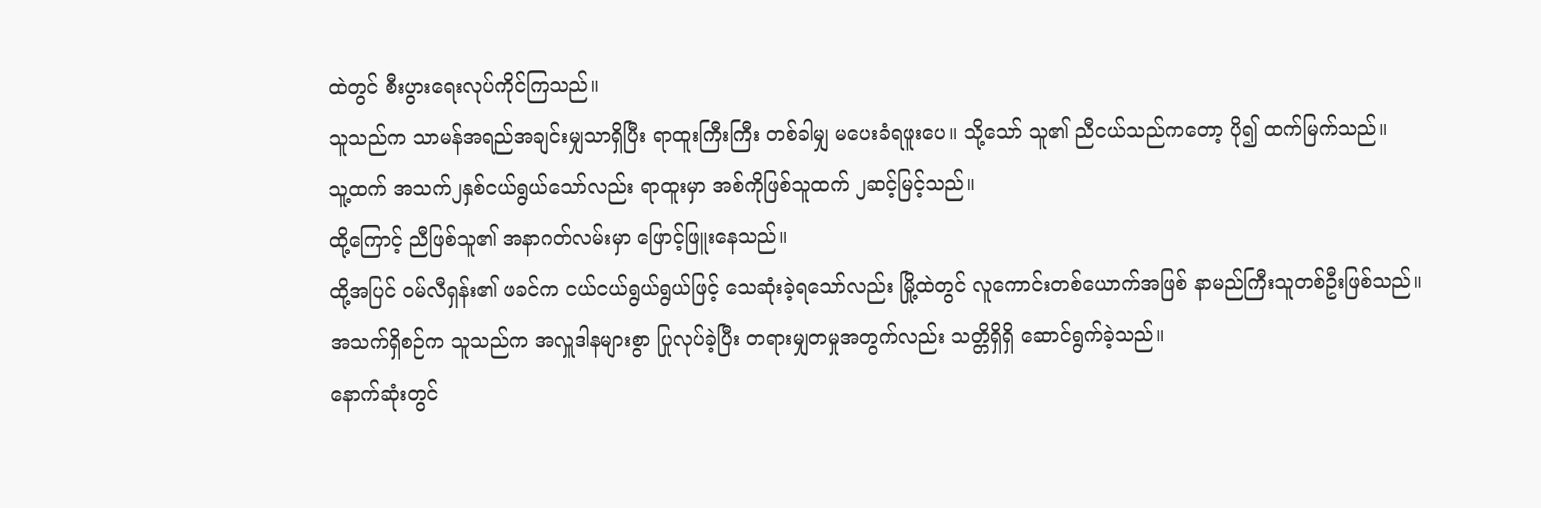ထဲတွင် စီးပွားရေးလုပ်ကိုင်ကြသည်။
သူသည်က သာမန်အရည်အချင်းမျှသာရှိပြီး ရာထူးကြီးကြီး တစ်ခါမျှ မပေးခံရဖူးပေ။ သို့သော် သူ၏ ညီငယ်သည်ကတော့ ပို၍ ထက်မြက်သည်။
သူ့ထက် အသက်၂နှစ်ငယ်ရွယ်သော်လည်း ရာထူးမှာ အစ်ကိုဖြစ်သူထက် ၂ဆင့်မြင့်သည်။
ထို့ကြောင့် ညီဖြစ်သူ၏ အနာဂတ်လမ်းမှာ ဖြောင့်ဖြူးနေသည်။
ထို့အပြင် ဝမ်လီရှန်း၏ ဖခင်က ငယ်ငယ်ရွယ်ရွယ်ဖြင့် သေဆုံးခဲ့ရသော်လည်း မြို့ထဲတွင် လူကောင်းတစ်ယောက်အဖြစ် နာမည်ကြီးသူတစ်ဦးဖြစ်သည်။
အသက်ရှိစဉ်က သူသည်က အလှူဒါနများစွာ ပြုလုပ်ခဲ့ပြီး တရားမျှတမှုအတွက်လည်း သတ္တိရှိရှိ ဆောင်ရွက်ခဲ့သည်။
နောက်ဆုံးတွင်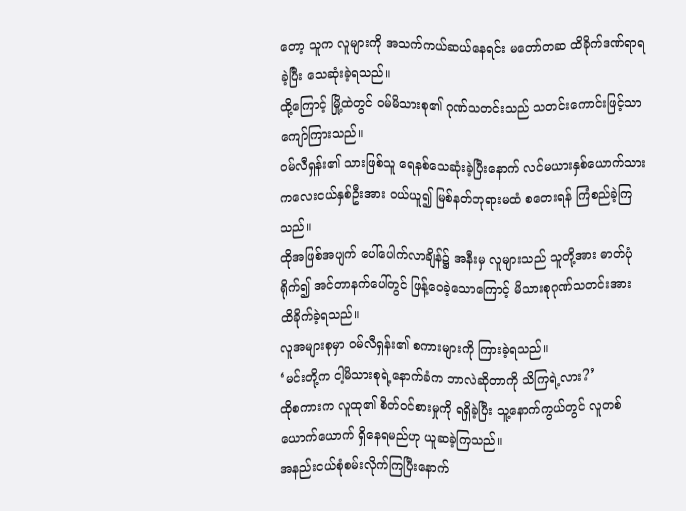တော့ သူက လူများကို အသက်ကယ်ဆယ်နေရင်း မတော်တဆ ထိခိုက်ဒဏ်ရာရခဲ့ပြီး သေဆုံးခဲ့ရသည်။
ထို့ကြောင့် မြို့ထဲတွင် ဝမ်မိသားစု၏ ဂုဏ်သတင်းသည် သတင်းကောင်းဖြင့်သာ ကျော်ကြားသည်။
ဝမ်လီရှန်း၏ သားဖြစ်သူ ရေနစ်သေဆုံးခဲ့ပြီးနောက် လင်မယားနှစ်ယောက်သား ကလေးငယ်နှစ်ဦးအား ဝယ်ယူ၍ မြစ်နတ်ဘုရားမထံ စတေးရန် ကြံစည်ခဲ့ကြသည်။
ထိုအဖြစ်အပျက် ပေါ်ပေါက်လာချိန်၌ အနီးမှ လူများသည် သူတို့အား ဓာတ်ပုံရိုက်၍ အင်တာနက်ပေါ်တွင် ဖြန့်ဝေခဲ့သောကြောင့် မိသားစုဂုဏ်သတင်းအား ထိခိုက်ခဲ့ရသည်။
လူအများစုမှာ ဝမ်လီရှန်း၏ စကားများကို ကြားခဲ့ရသည်။
‘မင်းတို့က ငါ့မိသားစုရဲ့နောက်ခံက ဘာလဲဆိုတာကို သိကြရဲ့လား?’
ထိုစကားက လူထု၏ စိတ်ဝင်စားမှုကို ရရှိခဲ့ပြီး သူ့နောက်ကွယ်တွင် လူတစ်ယောက်ယောက် ရှိနေရမည်ဟု ယူဆခဲ့ကြသည်။
အနည်းငယ်စုံစမ်းလိုက်ကြပြီးနောက်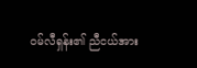ဝမ်လီရှန်း၏ ညီငယ်အား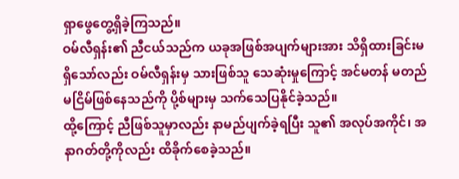ရှာဖွေတွေ့ရှိခဲ့ကြသည်။
ဝမ်လီရှန်း၏ ညီငယ်သည်က ယခုအဖြစ်အပျက်များအား သိရှိထားခြင်းမရှိသော်လည်း ဝမ်လီရှန်းမှ သားဖြစ်သူ သေဆုံးမှုကြောင့် အင်မတန် မတည်မငြိမ်ဖြစ်နေသည်ကို ပို့စ်များမှ သက်သေပြနိုင်ခဲ့သည်။
ထို့ကြောင့် ညီဖြစ်သူမှာလည်း နာမည်ပျက်ခဲ့ရပြီး သူ၏ အလုပ်အကိုင်၊ အနာဂတ်တို့ကိုလည်း ထိခိုက်စေခဲ့သည်။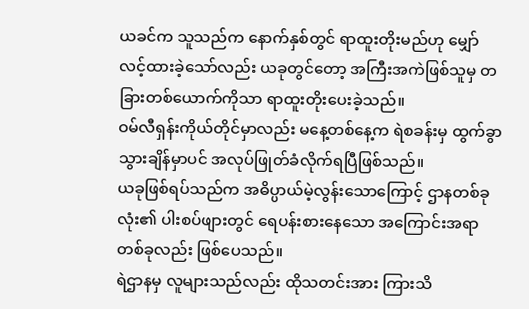ယခင်က သူသည်က နောက်နှစ်တွင် ရာထူးတိုးမည်ဟု မျှော်လင့်ထားခဲ့သော်လည်း ယခုတွင်တော့ အကြီးအကဲဖြစ်သူမှ တခြားတစ်ယောက်ကိုသာ ရာထူးတိုးပေးခဲ့သည်။
ဝမ်လီရှန်းကိုယ်တိုင်မှာလည်း မနေ့တစ်နေ့က ရဲစခန်းမှ ထွက်ခွာသွားချိန်မှာပင် အလုပ်ဖြုတ်ခံလိုက်ရပြီဖြစ်သည်။
ယခုဖြစ်ရပ်သည်က အဓိပ္ပာယ်မဲ့လွန်းသောကြောင့် ဌာနတစ်ခုလုံး၏ ပါးစပ်ဖျားတွင် ရေပန်းစားနေသော အကြောင်းအရာတစ်ခုလည်း ဖြစ်ပေသည်။
ရဲဌာနမှ လူများသည်လည်း ထိုသတင်းအား ကြားသိ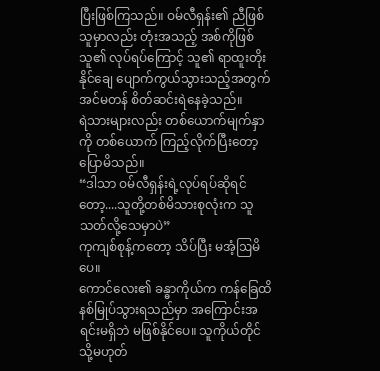ပြီးဖြစ်ကြသည်။ ဝမ်လီရှန်း၏ ညီဖြစ်သူမှာလည်း တုံးအသည့် အစ်ကိုဖြစ်သူ၏ လုပ်ရပ်ကြောင့် သူ၏ ရာထူးတိုးနိုင်ချေ ပျောက်ကွယ်သွားသည့်အတွက် အင်မတန် စိတ်ဆင်းရဲနေခဲ့သည်။
ရဲသားများလည်း တစ်ယောက်မျက်နှာကို တစ်ယောက် ကြည့်လိုက်ပြီးတော့ ပြောမိသည်။
“ဒါသာ ဝမ်လီရှန်းရဲ့လုပ်ရပ်ဆိုရင်တော့....သူတို့တစ်မိသားစုလုံးက သူသတ်လို့သေမှာပဲ”
ကုကျစ်စုန့်ကတော့ သိပ်ပြီး မအံ့ဩမိပေ။
ကောင်လေး၏ ခန္ဓာကိုယ်က ကန်ခြေထိ နစ်မြုပ်သွားရသည်မှာ အကြောင်းအရင်းမရှိဘဲ မဖြစ်နိုင်ပေ။ သူကိုယ်တိုင် သို့မဟုတ်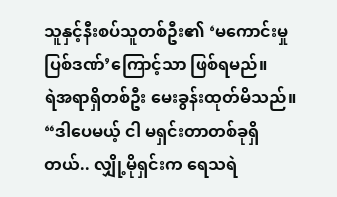သူနှင့်နီးစပ်သူတစ်ဦး၏ ‘မကောင်းမှုပြစ်ဒဏ်’ကြောင့်သာ ဖြစ်ရမည်။
ရဲအရာရှိတစ်ဦး မေးခွန်းထုတ်မိသည်။
“ဒါပေမယ့် ငါ မရှင်းတာတစ်ခုရှိတယ်.. လျှို့မိုရှင်းက ရေသရဲ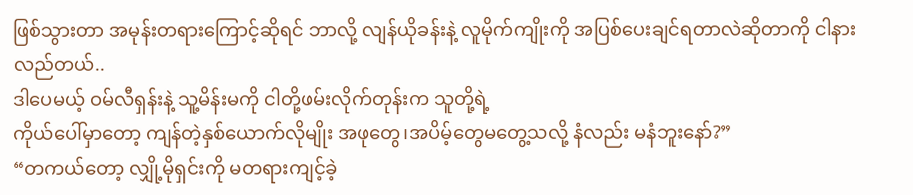ဖြစ်သွားတာ အမုန်းတရားကြောင့်ဆိုရင် ဘာလို့ လျန်ယိုခန်းနဲ့ လူမိုက်ကျိုးကို အပြစ်ပေးချင်ရတာလဲဆိုတာကို ငါနားလည်တယ်..
ဒါပေမယ့် ဝမ်လီရှန်းနဲ့ သူ့မိန်းမကို ငါတို့ဖမ်းလိုက်တုန်းက သူတို့ရဲ့
ကိုယ်ပေါ်မှာတော့ ကျန်တဲ့နှစ်ယောက်လိုမျိုး အဖုတွေ၊အပိမ့်တွေမတွေ့သလို့ နံလည်း မနံဘူးနော်?”
“တကယ်တော့ လျှို့မိုရှင်းကို မတရားကျင့်ခဲ့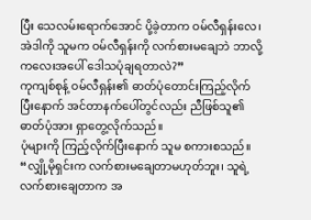ပြီး သေလမ်းရောက်အောင် ပို့ခဲ့တာက ဝမ်လီရှန်းလေ၊ အဲဒါကို သူမက ဝမ်လီရှန်းကို လက်စားမချေဘဲ ဘာလို့ ကလေးအပေါ် ဒေါသပုံချရတာလဲ?”
ကုကျစ်စုန့် ဝမ်လီရှန်း၏ ဓာတ်ပုံတောင်းကြည့်လိုက်ပြီးနောက် အင်တာနက်ပေါ်တွင်လည်း ညီဖြစ်သူ၏ ဓာတ်ပုံအား ရှာတွေ့လိုက်သည်။
ပုံများကို ကြည့်လိုက်ပြီးနောက် သူမ စကားစသည်။
“လျှို့မိုရှင်းက လက်စားမချေတာမဟုတ်ဘူး၊ သူရဲ့ လက်စားချေတာက အ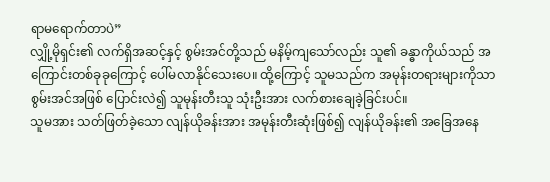ရာမရောက်တာပဲ”
လျှို့မိုရှင်း၏ လက်ရှိအဆင့်နှင့် စွမ်းအင်တို့သည် မနိမ့်ကျသော်လည်း သူ၏ ခန္ဓာကိုယ်သည် အကြောင်းတစ်ခုခုကြောင့် ပေါ်မလာနိုင်သေးပေ။ ထို့ကြောင့် သူမသည်က အမုန်းတရားများကိုသာ စွမ်းအင်အဖြစ် ပြောင်းလဲ၍ သူမုန်းတီးသူ သုံးဦးအား လက်စားချေခဲ့ခြင်းပင်။
သူမအား သတ်ဖြတ်ခဲ့သော လျန်ယိုခန်းအား အမုန်းတီးဆုံးဖြစ်၍ လျန်ယိုခန်း၏ အခြေအနေ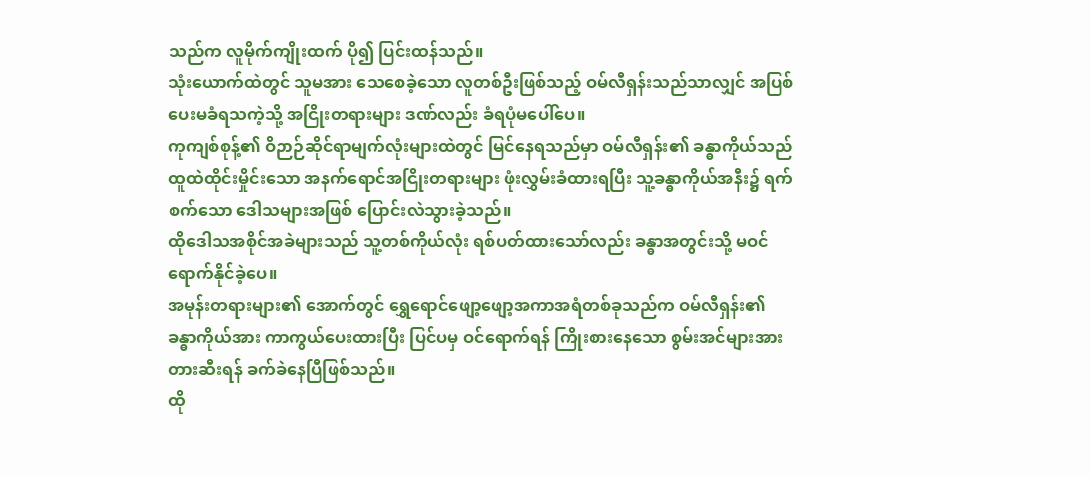သည်က လူမိုက်ကျိုးထက် ပို၍ ပြင်းထန်သည်။
သုံးယောက်ထဲတွင် သူမအား သေစေခဲ့သော လူတစ်ဦးဖြစ်သည့် ဝမ်လီရှန်းသည်သာလျှင် အပြစ်ပေးမခံရသကဲ့သို့ အငြိုးတရားများ ဒဏ်လည်း ခံရပုံမပေါ်ပေ။
ကုကျစ်စုန့်၏ ဝိဉာဉ်ဆိုင်ရာမျက်လုံးများထဲတွင် မြင်နေရသည်မှာ ဝမ်လီရှန်း၏ ခန္ဓာကိုယ်သည် ထူထဲထိုင်းမှိုင်းသော အနက်ရောင်အငြိုးတရားများ ဖုံးလွှမ်းခံထားရပြီး သူ့ခန္ဓာကိုယ်အနီး၌ ရက်စက်သော ဒေါသများအဖြစ် ပြောင်းလဲသွားခဲ့သည်။
ထိုဒေါသအစိုင်အခဲများသည် သူ့တစ်ကိုယ်လုံး ရစ်ပတ်ထားသော်လည်း ခန္ဓာအတွင်းသို့ မဝင်ရောက်နိုင်ခဲ့ပေ။
အမုန်းတရားများ၏ အောက်တွင် ရွှေရောင်ဖျော့ဖျော့အကာအရံတစ်ခုသည်က ဝမ်လီရှန်း၏ ခန္ဓာကိုယ်အား ကာကွယ်ပေးထားပြီး ပြင်ပမှ ဝင်ရောက်ရန် ကြိုးစားနေသော စွမ်းအင်များအား တားဆီးရန် ခက်ခဲနေပြီဖြစ်သည်။
ထို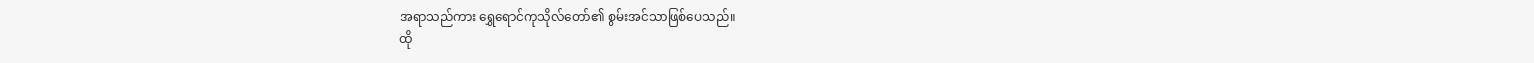အရာသည်ကား ရွှေရောင်ကုသိုလ်တော်၏ စွမ်းအင်သာဖြစ်ပေသည်။
ထို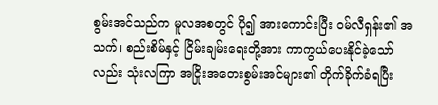စွမ်းအင်သည်က မူလအစတွင် ပို၍ အားကောင်းပြီး ဝမ်လီရှန်း၏ အသက်၊ စည်းစိမ်နှင့် ငြိမ်းချမ်းရေးတို့အား ကာကွယ်ပေးနိုင်ခဲ့သော်လည်း သုံးလကြာ အငြိုးအတေးစွမ်းအင်များ၏ တိုက်ခိုက်ခံရပြီး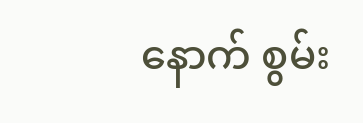နောက် စွမ်း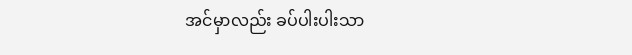အင်မှာလည်း ခပ်ပါးပါးသာ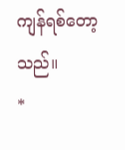ကျန်ရစ်တော့သည်။
*